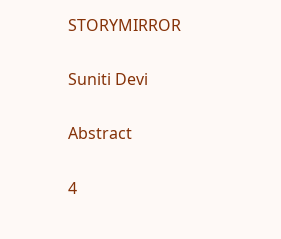STORYMIRROR

Suniti Devi

Abstract

4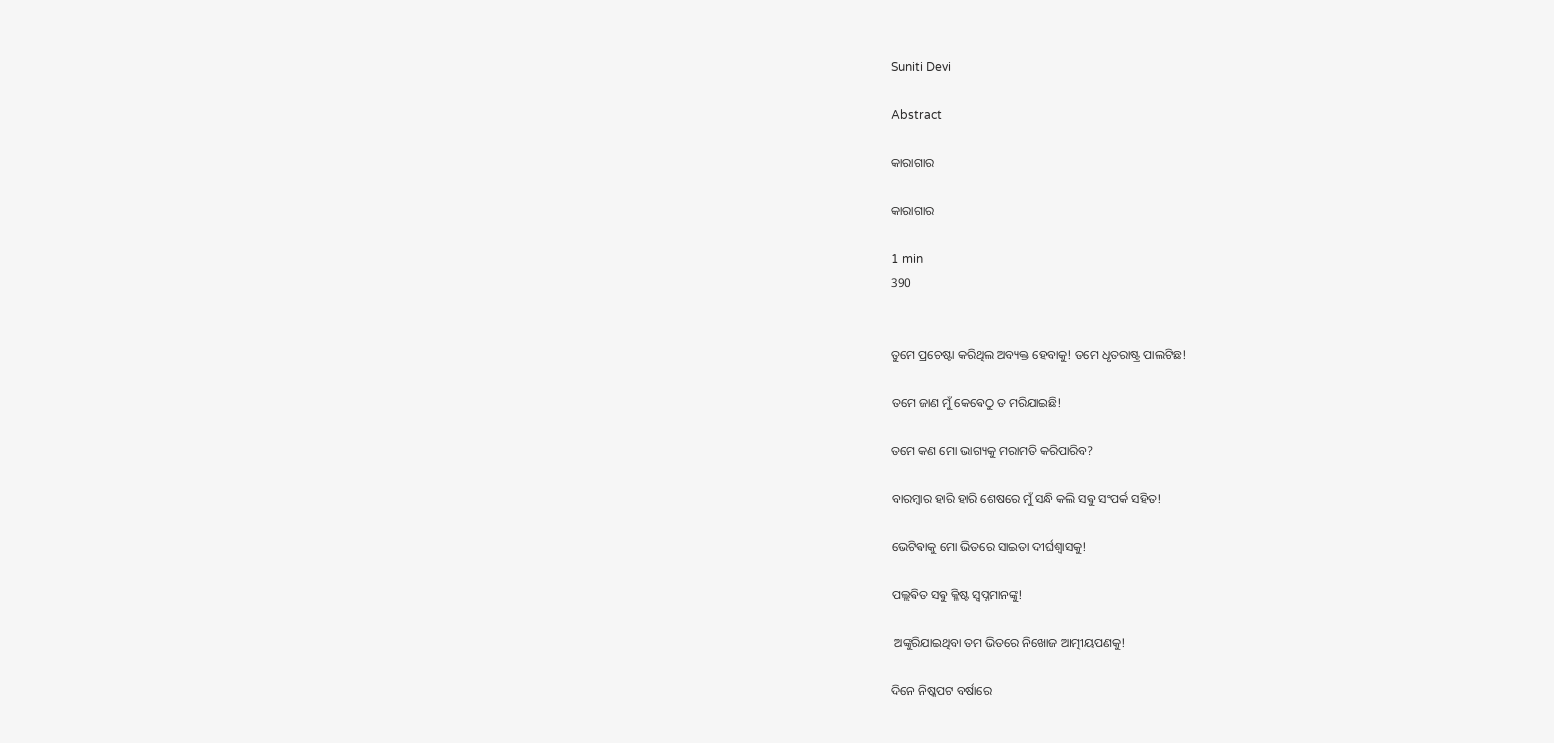Suniti Devi

Abstract

କାରାଗାର

କାରାଗାର

1 min
390


ତୁମେ ପ୍ରଚେଷ୍ଟା କରିଥିଲ ଅବ୍ୟକ୍ତ ହେବାକୁ! ତମେ ଧୃତରାଷ୍ଟ୍ର ପାଲଟିଛ!

ତମେ ଜାଣ ମୁଁ କେଵେଠୁ ତ ମରିଯାଇଛି!

ତମେ କଣ ମୋ ଭାଗ୍ୟକୁ ମରାମତି କରିପାରିବ?

ବାରମ୍ଵାର ହାରି ହାରି ଶେଷରେ ମୁଁ ସନ୍ଧି କଲି ସଵୁ ସଂପର୍କ ସହିତ!

ଭେଟିଵାକୁ ମୋ ଭିତରେ ସାଇତା ଦୀର୍ଘଶ୍ବାସକୁ!

ପଲ୍ଲଵିତ ସଵୁ କ୍ଳିଷ୍ଟ ସ୍ବପ୍ନମାନଙ୍କୁ!

 ଅଙ୍କୁରିଯାଇଥିବା ତମ ଭିତରେ ନିଖୋଜ ଆତ୍ମୀୟପଣକୁ!

ଦିନେ ନିଷ୍କପଟ ବର୍ଷାରେ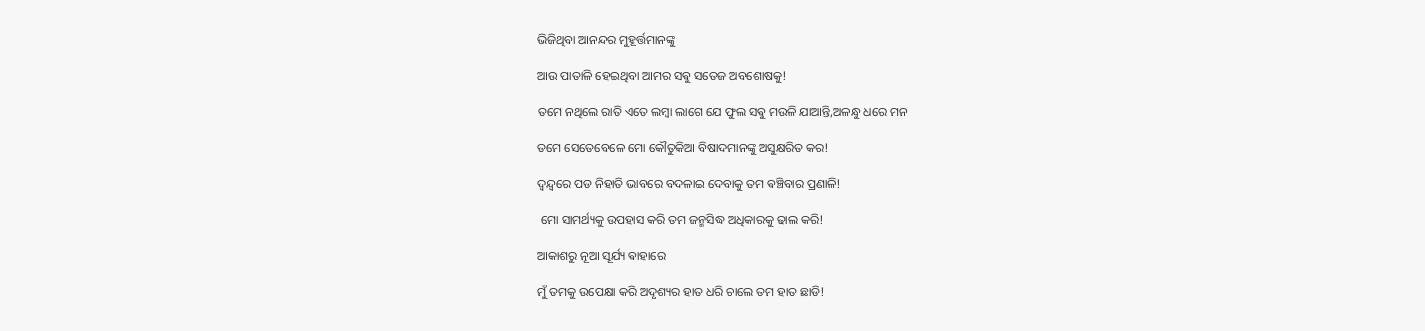ଭିଜିଥିବା ଆନନ୍ଦର ମୁହୂର୍ତ୍ତମାନଙ୍କୁ

ଆଉ ପାତାଳି ହେଇଥିବା ଆମର ସଵୁ ସତେଜ ଅବଶୋଷକୁ!

ତମେ ନଥିଲେ ରାତି ଏତେ ଲମ୍ବା ଲାଗେ ଯେ ଫୁଲ ସଵୁ ମଉଳି ଯାଆନ୍ତି,ଅଳନ୍ଧୁ ଧରେ ମନ

ତମେ ସେତେବେଳେ ମୋ କୌତୁକିଆ ବିଷାଦମାନଙ୍କୁ ଅସୁକ୍ଷରିତ କର!

ଦ୍ଵନ୍ଦ୍ଵରେ ପଡ ନିହାତି ଭାବରେ ବଦଳାଇ ଦେବାକୁ ତମ ଵଞ୍ଚିବାର ପ୍ରଣାଳି!

 ମୋ ସାମର୍ଥ୍ୟକୁ ଉପହାସ କରି ତମ ଜନ୍ମସିଦ୍ଧ ଅଧିକାରକୁ ଢାଲ କରି!

ଆକାଶରୁ ନୂଆ ସୂର୍ଯ୍ୟ ଵାହାରେ

ମୁଁ ତମକୁ ଉପେକ୍ଷା କରି ଅଦୃଶ୍ୟର ହାତ ଧରି ଚାଲେ ତମ ହାତ ଛାଡି!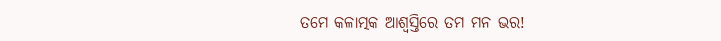ତମେ କଳାତ୍ମକ ଆଶ୍ବସ୍ତିରେ ତମ ମନ ଭର!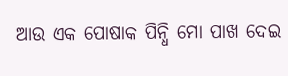ଆଉ ଏକ ପୋଷାକ ପିନ୍ଧି ମୋ ପାଖ ଦେଇ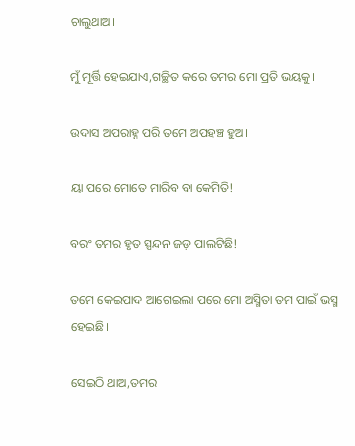ଚାଲୁଥାଅ।

ମୁଁ ମୂର୍ତ୍ତି ହେଇଯାଏ,ଗଚ୍ଛିତ କରେ ତମର ମୋ ପ୍ରତି ଭୟକୁ।

ଉଦାସ ଅପରାହ୍ନ ପରି ତମେ ଅପହଞ୍ଚ ହୁଅ।

ୟା ପରେ ମୋତେ ମାରିବ ବା କେମିତି!

ବରଂ ତମର ହୃତ ସ୍ପନ୍ଦନ ଜଡ଼ ପାଲଟିଛି!

ତମେ କେଇପାଦ ଆଗେଇଲା ପରେ ମୋ ଅସ୍ମିତା ତମ ପାଇଁ ଭସ୍ମ ହେଇଛି।

ସେଇଠି ଥାଅ,ତମର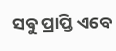ସଵୁ ପ୍ରାପ୍ତି ଏବେ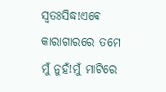ସ୍ଵତଃସିଦ୍ଧ!ଏଵେ କାରାଗାରରେ ତମେ ମୁଁ ନୁହଁ!ମୁଁ ମାଟିରେ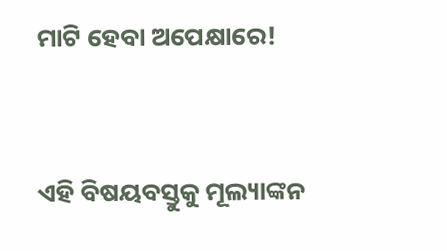ମାଟି ହେବା ଅପେକ୍ଷାରେ!



ଏହି ବିଷୟବସ୍ତୁକୁ ମୂଲ୍ୟାଙ୍କନ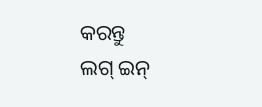କରନ୍ତୁ
ଲଗ୍ ଇନ୍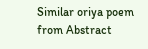Similar oriya poem from Abstract